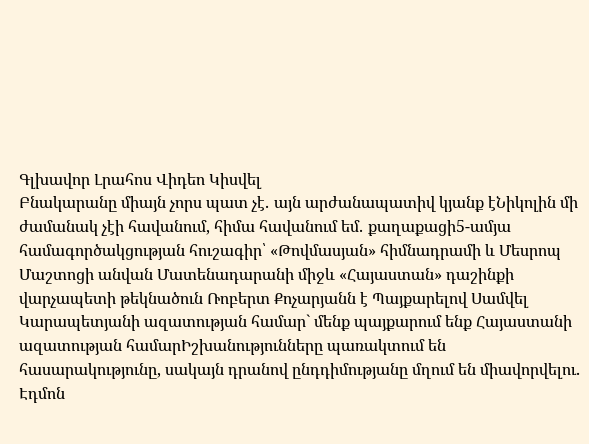Գլխավոր Լրահոս Վիդեո Կիսվել
Բնակարանը միայն չորս պատ չէ․ այն արժանապատիվ կյանք էՆիկոլին մի ժամանակ չէի հավանում, հիմա հավանում եմ․ քաղաքացի5-ամյա համագործակցության հուշագիր՝ «Թովմասյան» հիմնադրամի և Մեսրոպ Մաշտոցի անվան Մատենադարանի միջև «Հայաստան» դաշինքի վարչապետի թեկնածուն Ռոբերտ Քոչարյանն է Պայքարելով Սամվել Կարապետյանի ազատության համար` մենք պայքարում ենք Հայաստանի ազատության համարԻշխանությունները պառակտում են հասարակությունը, սակայն դրանով ընդդիմությանը մղում են միավորվելու․ Էդմոն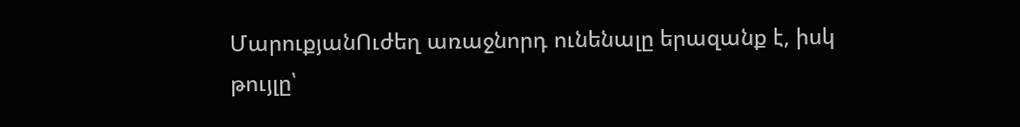ՄարուքյանՈւժեղ առաջնորդ ունենալը երազանք է, իսկ թույլը՝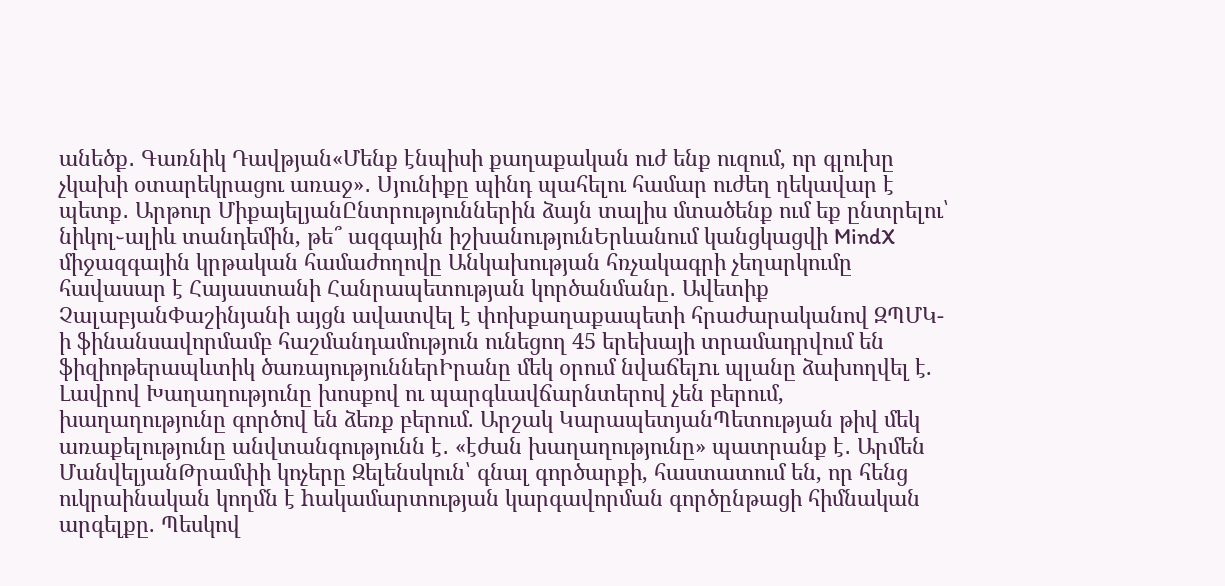անեծք․ Գառնիկ Դավթյան«Մենք էնպիսի քաղաքական ուժ ենք ուզում, որ գլուխը չկախի օտարեկրացու առաջ»․ Սյունիքը պինդ պահելու համար ուժեղ ղեկավար է պետք․ Արթուր ՄիքայելյանԸնտրություններին ձայն տալիս մտածենք ում եք ընտրելու՝ նիկոլ֊ալիև տանդեմին, թե՞ ազգային իշխանությունԵրևանում կանցկացվի MindX միջազգային կրթական համաժողովը Անկախության հռչակագրի չեղարկումը հավասար է Հայաստանի Հանրապետության կործանմանը․ Ավետիք ՉալաբյանՓաշինյանի այցն ավատվել է փոխքաղաքապետի հրաժարականով ԶՊՄԿ-ի ֆինանսավորմամբ հաշմանդամություն ունեցող 45 երեխայի տրամադրվում են ֆիզիոթերապևտիկ ծառայություններԻրանը մեկ օրում նվաճելnւ պլանը ձախողվել է. Լավրով Խաղաղությունը խոսքով ու պարգևավճարնտերով չեն բերում, խաղաղությունը գործով են ձեռք բերում. Արշակ ԿարապետյանՊետության թիվ մեկ առաքելությունը անվտանգությունն է․ «էժան խաղաղությունը» պատրանք է․ Արմեն ՄանվելյանԹրամփի կոչերը Զելենսկուն՝ գնալ գործարքի, հաստատում են, որ հենց ուկրաինական կողմն է hակամարտության կարգավորման գործընթացի հիմնական արգելքը. Պեսկով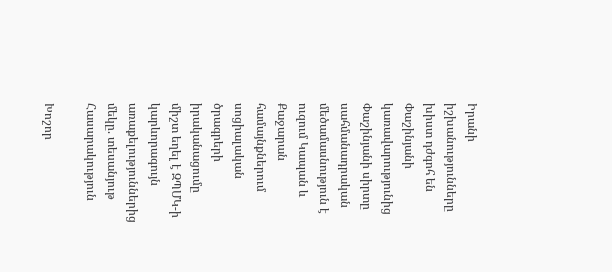Իրանի իշխանությունները խիստ դժգոհ են Փաշինյանի կառավարությունից Փաշինյանի սիրտը սահմանադրական մեծամասնություն է ուզում Կապան և Քաջարան համայնքներում սոցիալական ծրագրերի իրականացումը միշտ եղել է ԶՊՄԿ-ի կարևորագույն առաքելություններից մեկը. տեսանյութ
Հասարակություն

Խոշոր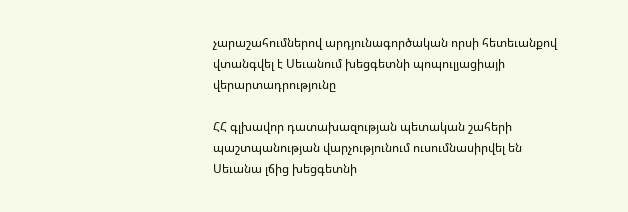չարաշահումներով արդյունագործական որսի հետեւանքով վտանգվել է Սեւանում խեցգետնի պոպուլյացիայի վերարտադրությունը

ՀՀ գլխավոր դատախազության պետական շահերի պաշտպանության վարչությունում ուսումնասիրվել են Սեւանա լճից խեցգետնի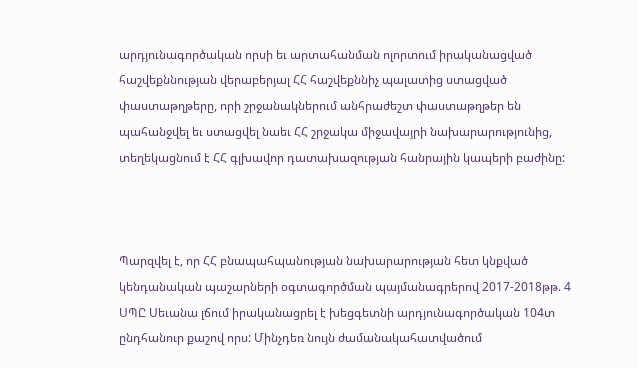արդյունագործական որսի եւ արտահանման ոլորտում իրականացված հաշվեքննության վերաբերյալ ՀՀ հաշվեքննիչ պալատից ստացված փաստաթղթերը, որի շրջանակներում անհրաժեշտ փաստաթղթեր են պահանջվել եւ ստացվել նաեւ ՀՀ շրջակա միջավայրի նախարարությունից, տեղեկացնում է ՀՀ գլխավոր դատախազության հանրային կապերի բաժինը:



Պարզվել է, որ ՀՀ բնապահպանության նախարարության հետ կնքված կենդանական պաշարների օգտագործման պայմանագրերով 2017-2018թթ. 4 ՍՊԸ Սեւանա լճում իրականացրել է խեցգետնի արդյունագործական 104տ ընդհանուր քաշով որս: Մինչդեռ նույն ժամանակահատվածում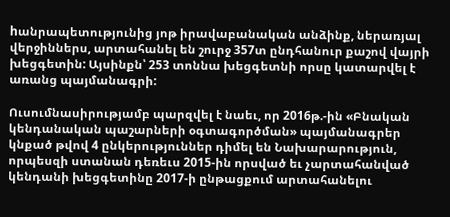hանրապետությունից յոթ իրավաբանական անձինք, ներառյալ վերջիններս, արտահանել են շուրջ 357տ ընդհանուր քաշով վայրի խեցգետին: Այսինքն՝ 253 տոննա խեցգետնի որսը կատարվել է առանց պայմանագրի:

Ուսումնասիրությամբ պարզվել է նաեւ, որ 2016թ.-ին «Բնական կենդանական պաշարների օգտագործման» պայմանագրեր կնքած թվով 4 ընկերություններ դիմել են Նախարարություն, որպեսզի ստանան դեռեւս 2015-ին որսված եւ չարտահանված կենդանի խեցգետինը 2017-ի ընթացքում արտահանելու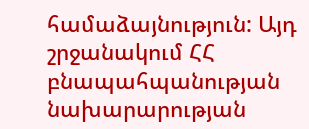համաձայնություն: Այդ շրջանակում ՀՀ բնապահպանության նախարարության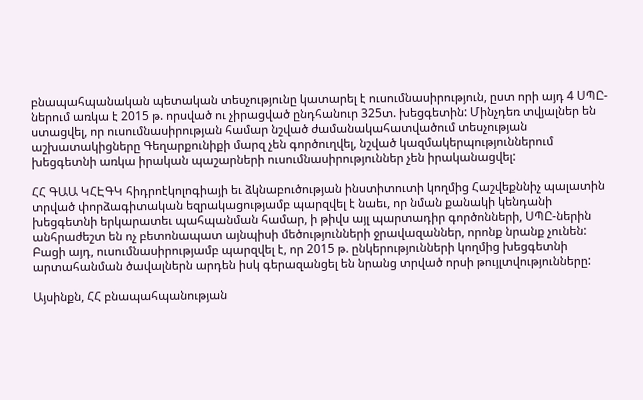բնապահպանական պետական տեսչությունը կատարել է ուսումնասիրություն, ըստ որի այդ 4 ՍՊԸ-ներում առկա է 2015 թ. որսված ու չիրացված ընդհանուր 325տ. խեցգետին: Մինչդեռ տվյալներ են ստացվել, որ ուսումնասիրության համար նշված ժամանակահատվածում տեսչության աշխատակիցները Գեղարքունիքի մարզ չեն գործուղվել, նշված կազմակերպություններում խեցգետնի առկա իրական պաշարների ուսումնասիրություններ չեն իրականացվել:

ՀՀ ԳԱԱ ԿՀԷԳԿ հիդրոէկոլոգիայի եւ ձկնաբուծության ինստիտուտի կողմից Հաշվեքննիչ պալատին տրված փորձագիտական եզրակացությամբ պարզվել է նաեւ, որ նման քանակի կենդանի խեցգետնի երկարատեւ պահպանման համար, ի թիվս այլ պարտադիր գործոնների, ՍՊԸ-ներին անհրաժեշտ են ոչ բետոնապատ այնպիսի մեծությունների ջրավազաններ, որոնք նրանք չունեն: Բացի այդ, ուսումնասիրությամբ պարզվել է, որ 2015 թ. ընկերությունների կողմից խեցգետնի արտահանման ծավալներն արդեն իսկ գերազանցել են նրանց տրված որսի թույլտվությունները:

Այսինքն, ՀՀ բնապահպանության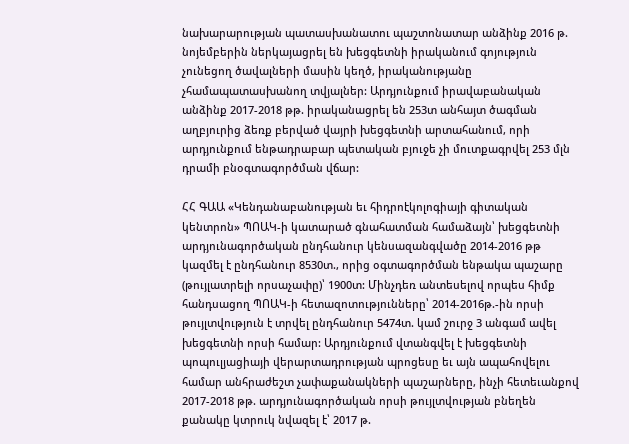նախարարության պատասխանատու պաշտոնատար անձինք 2016 թ. նոյեմբերին ներկայացրել են խեցգետնի իրականում գոյություն չունեցող ծավալների մասին կեղծ, իրականությանը չհամապատասխանող տվյալներ: Արդյունքում իրավաբանական անձինք 2017-2018 թթ. իրականացրել են 253տ անհայտ ծագման աղբյուրից ձեռք բերված վայրի խեցգետնի արտահանում, որի արդյունքում ենթադրաբար պետական բյուջե չի մուտքագրվել 253 մլն դրամի բնօգտագործման վճար:

ՀՀ ԳԱԱ «Կենդանաբանության եւ հիդրոէկոլոգիայի գիտական կենտրոն» ՊՈԱԿ-ի կատարած գնահատման համաձայն՝ խեցգետնի արդյունագործական ընդհանուր կենսազանգվածը 2014-2016 թթ կազմել է ընդհանուր 8530տ., որից օգտագործման ենթակա պաշարը (թույլատրելի որսաչափը)՝ 1900տ: Մինչդեռ անտեսելով որպես հիմք հանդսացող ՊՈԱԿ-ի հետազոտությունները՝ 2014-2016թ.-ին որսի թույլտվություն է տրվել ընդհանուր 5474տ. կամ շուրջ 3 անգամ ավել խեցգետնի որսի համար: Արդյունքում վտանգվել է խեցգետնի պոպուլյացիայի վերարտադրության պրոցեսը եւ այն ապահովելու համար անհրաժեշտ չափաքանակների պաշարները, ինչի հետեւանքով 2017-2018 թթ. արդյունագործական որսի թույլտվության բնեղեն քանակը կտրուկ նվազել է՝ 2017 թ.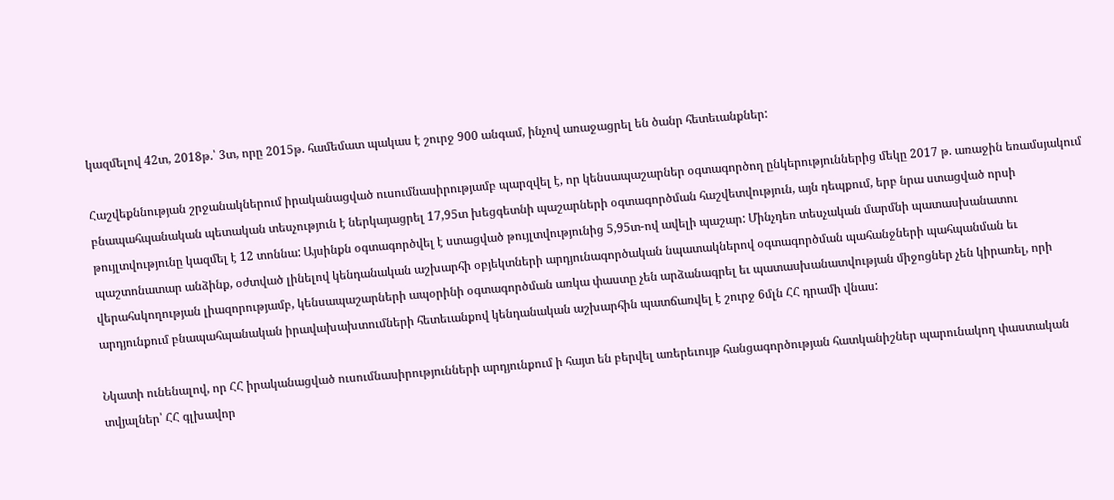կազմելով 42տ, 2018թ.՝ 3տ, որը 2015թ. համեմատ պակաս է շուրջ 900 անգամ, ինչով առաջացրել են ծանր հետեւանքներ:

Հաշվեքննության շրջանակներում իրականացված ուսումնասիրությամբ պարզվել է, որ կենսապաշարներ օգտագործող ընկերություններից մեկը 2017 թ. առաջին եռամսյակում բնապահպանական պետական տեսչություն է ներկայացրել 17,95տ խեցգետնի պաշարների օգտագործման հաշվետվություն, այն դեպքում, երբ նրա ստացված որսի թույլտվությունը կազմել է 12 տոննա: Այսինքն օգտագործվել է ստացված թույլտվությունից 5,95տ-ով ավելի պաշար: Մինչդեռ տեսչական մարմնի պատասխանատու պաշտոնատար անձինք, օժտված լինելով կենդանական աշխարհի օբյեկտների արդյունագործական նպատակներով օգտագործման պահանջների պահպանման եւ վերահսկողության լիազորությամբ, կենսապաշարների ապօրինի օգտագործման առկա փաստը չեն արձանագրել եւ պատասխանատվության միջոցներ չեն կիրառել, որի արդյունքում բնապահպանական իրավախախտումների հետեւանքով կենդանական աշխարհին պատճառվել է շուրջ 6մլն ՀՀ դրամի վնաս:

Նկատի ունենալով, որ ՀՀ իրականացված ուսումնասիրությունների արդյունքում ի հայտ են բերվել առերեւույթ հանցագործության հատկանիշներ պարունակող փաստական տվյալներ՝ ՀՀ գլխավոր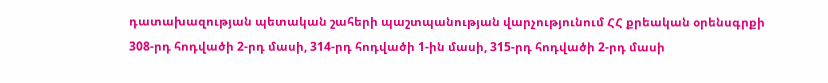դատախազության պետական շահերի պաշտպանության վարչությունում ՀՀ քրեական օրենսգրքի 308-րդ հոդվածի 2-րդ մասի, 314-րդ հոդվածի 1-ին մասի, 315-րդ հոդվածի 2-րդ մասի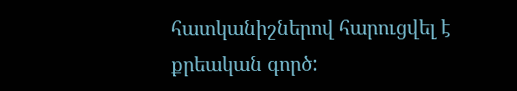հատկանիշներով հարուցվել է քրեական գործ: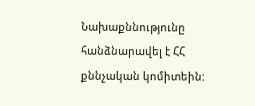Նախաքննությունը հանձնարավել է ՀՀ քննչական կոմիտեին: